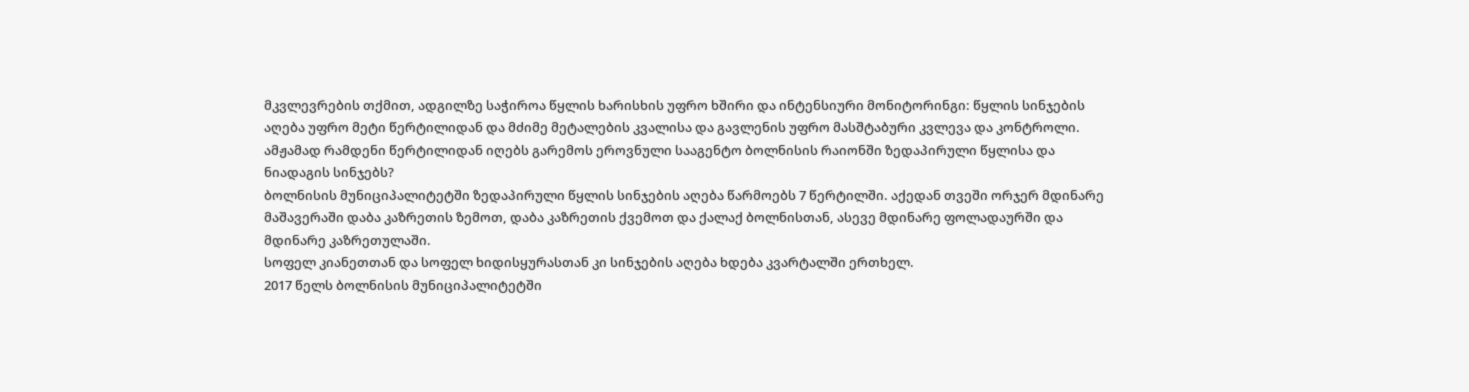მკვლევრების თქმით, ადგილზე საჭიროა წყლის ხარისხის უფრო ხშირი და ინტენსიური მონიტორინგი: წყლის სინჯების აღება უფრო მეტი წერტილიდან და მძიმე მეტალების კვალისა და გავლენის უფრო მასშტაბური კვლევა და კონტროლი.
ამჟამად რამდენი წერტილიდან იღებს გარემოს ეროვნული სააგენტო ბოლნისის რაიონში ზედაპირული წყლისა და ნიადაგის სინჯებს?
ბოლნისის მუნიციპალიტეტში ზედაპირული წყლის სინჯების აღება წარმოებს 7 წერტილში. აქედან თვეში ორჯერ მდინარე მაშავერაში დაბა კაზრეთის ზემოთ, დაბა კაზრეთის ქვემოთ და ქალაქ ბოლნისთან, ასევე მდინარე ფოლადაურში და მდინარე კაზრეთულაში.
სოფელ კიანეთთან და სოფელ ხიდისყურასთან კი სინჯების აღება ხდება კვარტალში ერთხელ.
2017 წელს ბოლნისის მუნიციპალიტეტში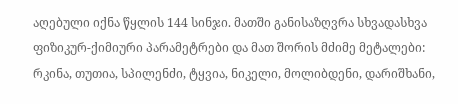აღებული იქნა წყლის 144 სინჯი. მათში განისაზღვრა სხვადასხვა ფიზიკურ-ქიმიური პარამეტრები და მათ შორის მძიმე მეტალები: რკინა, თუთია, სპილენძი, ტყვია, ნიკელი, მოლიბდენი, დარიშხანი,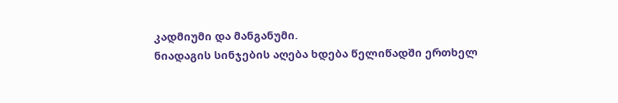კადმიუმი და მანგანუმი.
ნიადაგის სინჯების აღება ხდება წელიწადში ერთხელ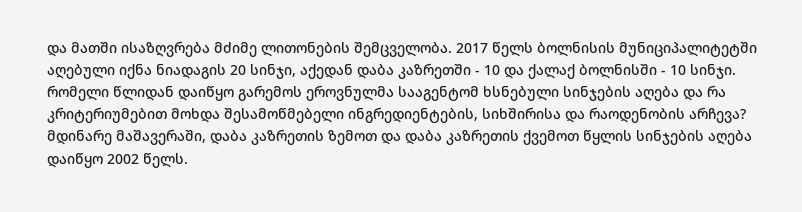და მათში ისაზღვრება მძიმე ლითონების შემცველობა. 2017 წელს ბოლნისის მუნიციპალიტეტში აღებული იქნა ნიადაგის 20 სინჯი, აქედან დაბა კაზრეთში - 10 და ქალაქ ბოლნისში - 10 სინჯი.
რომელი წლიდან დაიწყო გარემოს ეროვნულმა სააგენტომ ხსნებული სინჯების აღება და რა კრიტერიუმებით მოხდა შესამოწმებელი ინგრედიენტების, სიხშირისა და რაოდენობის არჩევა?
მდინარე მაშავერაში, დაბა კაზრეთის ზემოთ და დაბა კაზრეთის ქვემოთ წყლის სინჯების აღება დაიწყო 2002 წელს.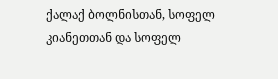ქალაქ ბოლნისთან, სოფელ კიანეთთან და სოფელ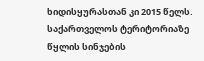ხიდისყურასთან კი 2015 წელს.
საქართველოს ტერიტორიაზე წყლის სინჯების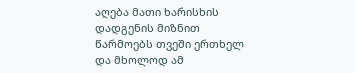აღება მათი ხარისხის დადგენის მიზნით წარმოებს თვეში ერთხელ და მხოლოდ ამ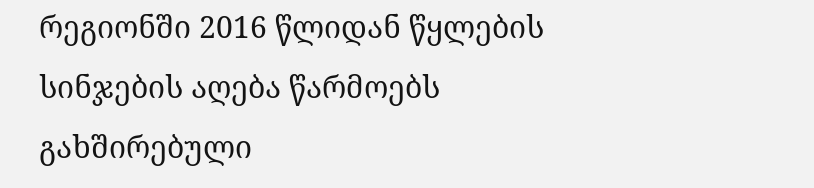რეგიონში 2016 წლიდან წყლების სინჯების აღება წარმოებს გახშირებული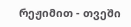რეჟიმით - თვეში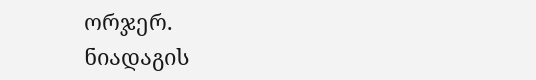ორჯერ.
ნიადაგის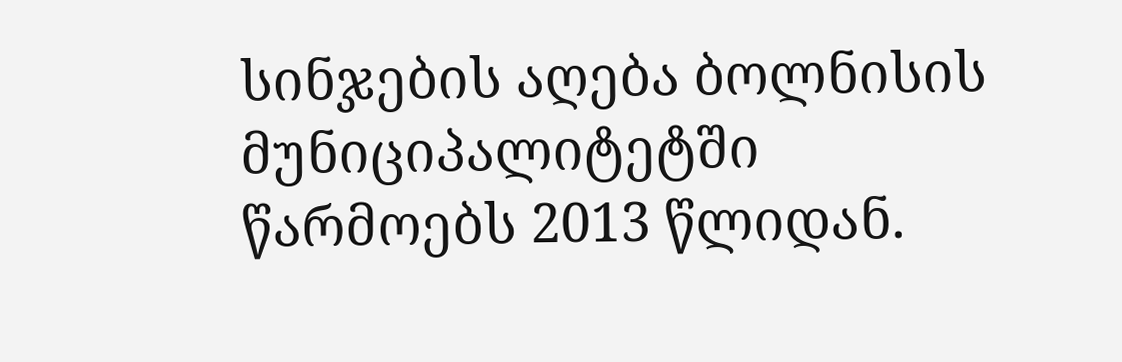სინჯების აღება ბოლნისის მუნიციპალიტეტში წარმოებს 2013 წლიდან.